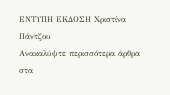ΕΝΤΥΠΗ ΕΚΔΟΣΗ Χριστίνα Πάντζου
Ανακαλύψτε περισσότερα άρθρα στα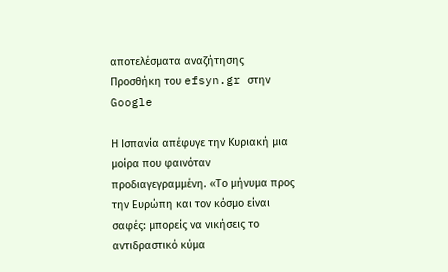αποτελέσματα αναζήτησης
Προσθήκη του efsyn.gr στην Google

Η Ισπανία απέφυγε την Κυριακή μια μοίρα που φαινόταν προδιαγεγραμμένη. «Το μήνυμα προς την Ευρώπη και τον κόσμο είναι σαφές: μπορείς να νικήσεις το αντιδραστικό κύμα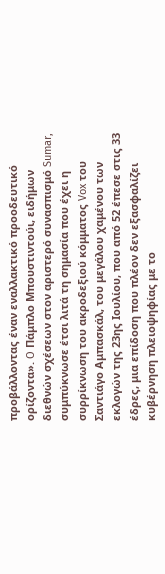προβάλλοντας έναν εναλλακτικό προοδευτικό ορίζοντα». O Πάμπλο Μπουστιντούι, ειδήμων διεθνών σχέσεων στον αριστερό συνασπισμό Sumar, συμπύκνωσε έτσι λιτά τη σημασία που έχει η συρρίκνωση του ακροδεξιού κόμματος Vox του Σαντιάγο Αμπασκάλ, του μεγάλου χαμένου των εκλογών της 23ης Ιουλίου, που από 52 έπεσε στις 33 έδρες, μια επίδοση που πλέον δεν εξασφαλίζει κυβέρνηση πλειοψηφίας με το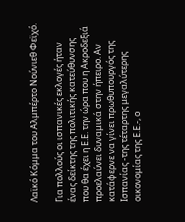Λαϊκό Κόμμα του Αλμπέρτο Νούνιεθ Φεϊχό.

Για πολλούς οι ισπανικές εκλογές ήταν ένας δείκτης της πολιτικής κατεύθυνσης που θα έχει η Ε.Ε. την ώρα που η Ακροδεξιά προελαύνει δυναμικά στην ήπειρο. Αν κατάφερνε να γίνει πρωθυπουργός της Ισπανίας -της τέταρτης μεγαλύτερης οικονομίας της Ε.Ε.-, ο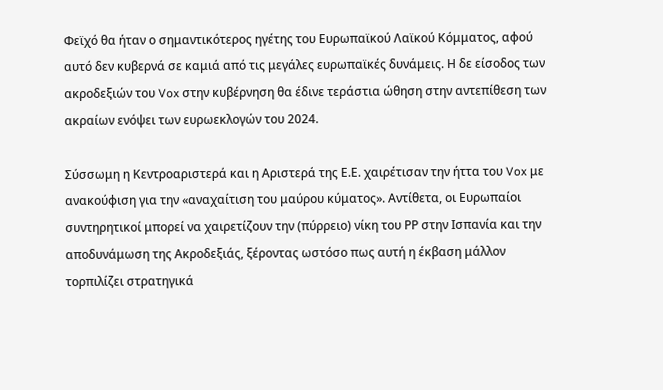Φεϊχό θα ήταν ο σημαντικότερος ηγέτης του Ευρωπαϊκού Λαϊκού Κόμματος, αφού αυτό δεν κυβερνά σε καμιά από τις μεγάλες ευρωπαϊκές δυνάμεις. Η δε είσοδος των ακροδεξιών του Vox στην κυβέρνηση θα έδινε τεράστια ώθηση στην αντεπίθεση των ακραίων ενόψει των ευρωεκλογών του 2024.

Σύσσωμη η Κεντροαριστερά και η Αριστερά της Ε.Ε. χαιρέτισαν την ήττα του Vox με ανακούφιση για την «αναχαίτιση του μαύρου κύματος». Αντίθετα, οι Ευρωπαίοι συντηρητικοί μπορεί να χαιρετίζουν την (πύρρειο) νίκη του ΡΡ στην Ισπανία και την αποδυνάμωση της Ακροδεξιάς, ξέροντας ωστόσο πως αυτή η έκβαση μάλλον τορπιλίζει στρατηγικά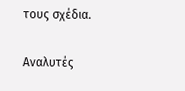τους σχέδια.

Αναλυτές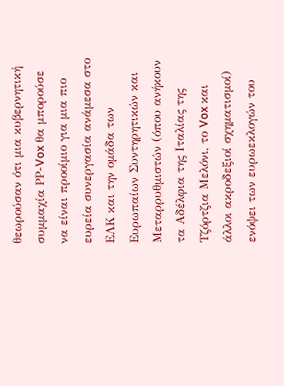θεωρούσαν ότι μια κυβερνητική συμμαχία ΡΡ-Vox θα μπορούσε να είναι προοίμιο για μια πιο ευρεία συνεργασία ανάμεσα στο ΕΛΚ και την ομάδα των Ευρωπαίων Συντηρητικών και Μεταρρυθμιστών (όπου ανήκουν τα Αδέλφια της Ιταλίας της Τζόρτζια Μελόνι, το Vox και άλλοι ακροδεξιοί σχηματισμοί) ενόψει των ευρωεκλογών του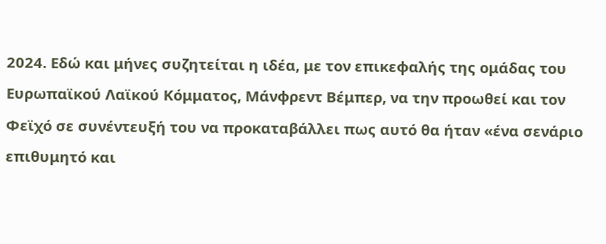2024. Εδώ και μήνες συζητείται η ιδέα, με τον επικεφαλής της ομάδας του Ευρωπαϊκού Λαϊκού Κόμματος, Μάνφρεντ Βέμπερ, να την προωθεί και τον Φεϊχό σε συνέντευξή του να προκαταβάλλει πως αυτό θα ήταν «ένα σενάριο επιθυμητό και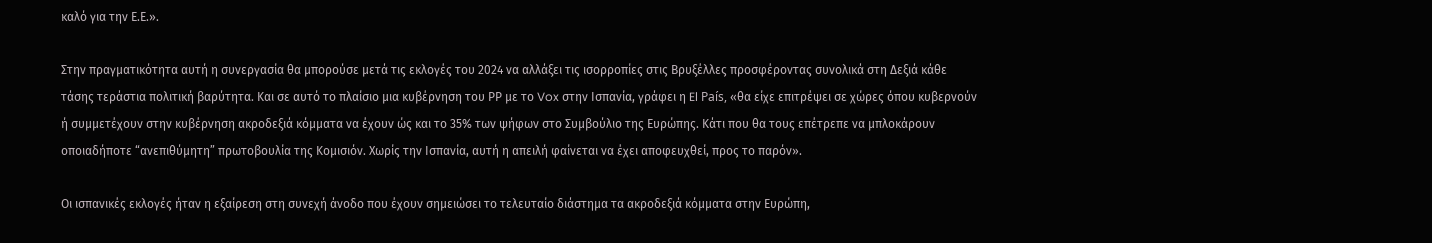καλό για την Ε.Ε.».

Στην πραγματικότητα αυτή η συνεργασία θα μπορούσε μετά τις εκλογές του 2024 να αλλάξει τις ισορροπίες στις Βρυξέλλες προσφέροντας συνολικά στη Δεξιά κάθε τάσης τεράστια πολιτική βαρύτητα. Και σε αυτό το πλαίσιο μια κυβέρνηση του ΡΡ με το Vox στην Ισπανία, γράφει η El País, «θα είχε επιτρέψει σε χώρες όπου κυβερνούν ή συμμετέχουν στην κυβέρνηση ακροδεξιά κόμματα να έχουν ώς και το 35% των ψήφων στο Συμβούλιο της Ευρώπης. Κάτι που θα τους επέτρεπε να μπλοκάρουν οποιαδήποτε “ανεπιθύμητη” πρωτοβουλία της Κομισιόν. Χωρίς την Ισπανία, αυτή η απειλή φαίνεται να έχει αποφευχθεί, προς το παρόν».

Οι ισπανικές εκλογές ήταν η εξαίρεση στη συνεχή άνοδο που έχουν σημειώσει το τελευταίο διάστημα τα ακροδεξιά κόμματα στην Ευρώπη,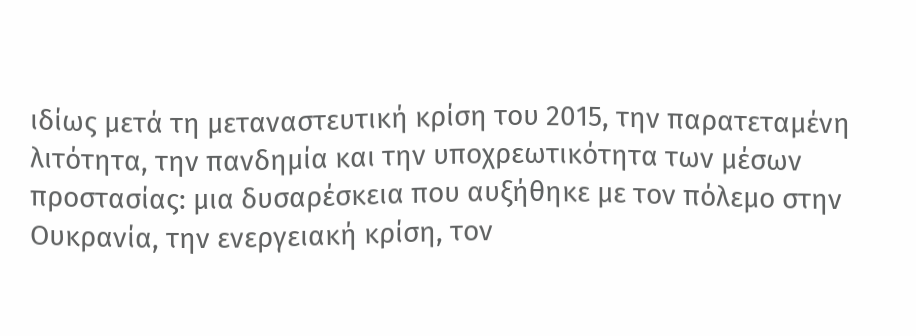ιδίως μετά τη μεταναστευτική κρίση του 2015, την παρατεταμένη λιτότητα, την πανδημία και την υποχρεωτικότητα των μέσων προστασίας: μια δυσαρέσκεια που αυξήθηκε με τον πόλεμο στην Ουκρανία, την ενεργειακή κρίση, τον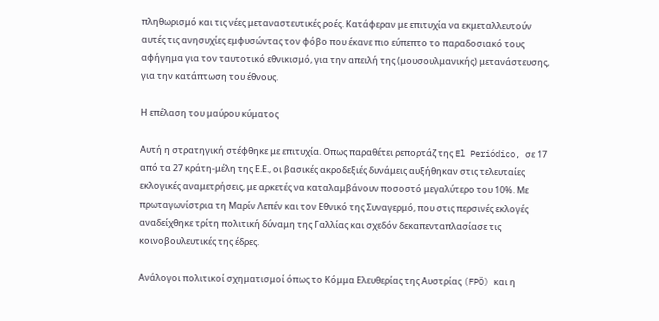πληθωρισμό και τις νέες μεταναστευτικές ροές. Κατάφεραν με επιτυχία να εκμεταλλευτούν αυτές τις ανησυχίες εμφυσώντας τον φόβο που έκανε πιο εύπεπτο το παραδοσιακό τους αφήγημα για τον ταυτοτικό εθνικισμό, για την απειλή της (μουσουλμανικής) μετανάστευσης, για την κατάπτωση του έθνους.

Η επέλαση του μαύρου κύματος

Αυτή η στρατηγική στέφθηκε με επιτυχία. Οπως παραθέτει ρεπορτάζ της El Periódico, σε 17 από τα 27 κράτη-μέλη της Ε.Ε., οι βασικές ακροδεξιές δυνάμεις αυξήθηκαν στις τελευταίες εκλογικές αναμετρήσεις, με αρκετές να καταλαμβάνουν ποσοστό μεγαλύτερο του 10%. Με πρωταγωνίστρια τη Μαρίν Λεπέν και τον Εθνικό της Συναγερμό, που στις περσινές εκλογές αναδείχθηκε τρίτη πολιτική δύναμη της Γαλλίας και σχεδόν δεκαπενταπλασίασε τις κοινοβουλευτικές της έδρες.

Ανάλογοι πολιτικοί σχηματισμοί όπως το Κόμμα Ελευθερίας της Αυστρίας (FPÖ) και η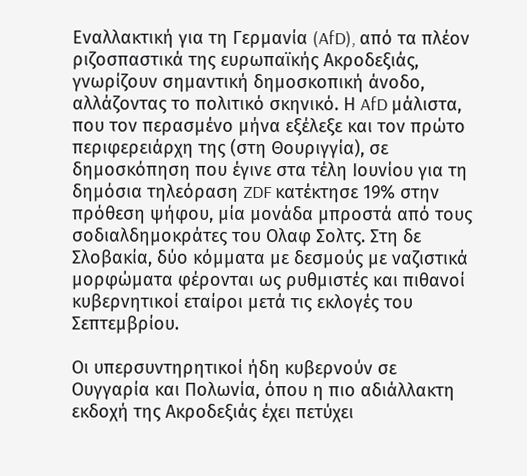Εναλλακτική για τη Γερμανία (AfD), από τα πλέον ριζοσπαστικά της ευρωπαϊκής Ακροδεξιάς, γνωρίζουν σημαντική δημοσκοπική άνοδο, αλλάζοντας το πολιτικό σκηνικό. Η AfD μάλιστα, που τον περασμένο μήνα εξέλεξε και τον πρώτο περιφερειάρχη της (στη Θουριγγία), σε δημοσκόπηση που έγινε στα τέλη Ιουνίου για τη δημόσια τηλεόραση ZDF κατέκτησε 19% στην πρόθεση ψήφου, μία μονάδα μπροστά από τους σοδιαλδημοκράτες του Ολαφ Σολτς. Στη δε Σλοβακία, δύο κόμματα με δεσμούς με ναζιστικά μορφώματα φέρονται ως ρυθμιστές και πιθανοί κυβερνητικοί εταίροι μετά τις εκλογές του Σεπτεμβρίου.

Οι υπερσυντηρητικοί ήδη κυβερνούν σε Ουγγαρία και Πολωνία, όπου η πιο αδιάλλακτη εκδοχή της Ακροδεξιάς έχει πετύχει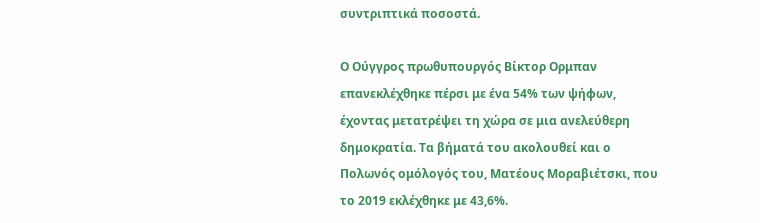συντριπτικά ποσοστά.

Ο Ούγγρος πρωθυπουργός Βίκτορ Ορμπαν επανεκλέχθηκε πέρσι με ένα 54% των ψήφων, έχοντας μετατρέψει τη χώρα σε μια ανελεύθερη δημοκρατία. Τα βήματά του ακολουθεί και ο Πολωνός ομόλογός του, Ματέους Μοραβιέτσκι, που το 2019 εκλέχθηκε με 43,6%.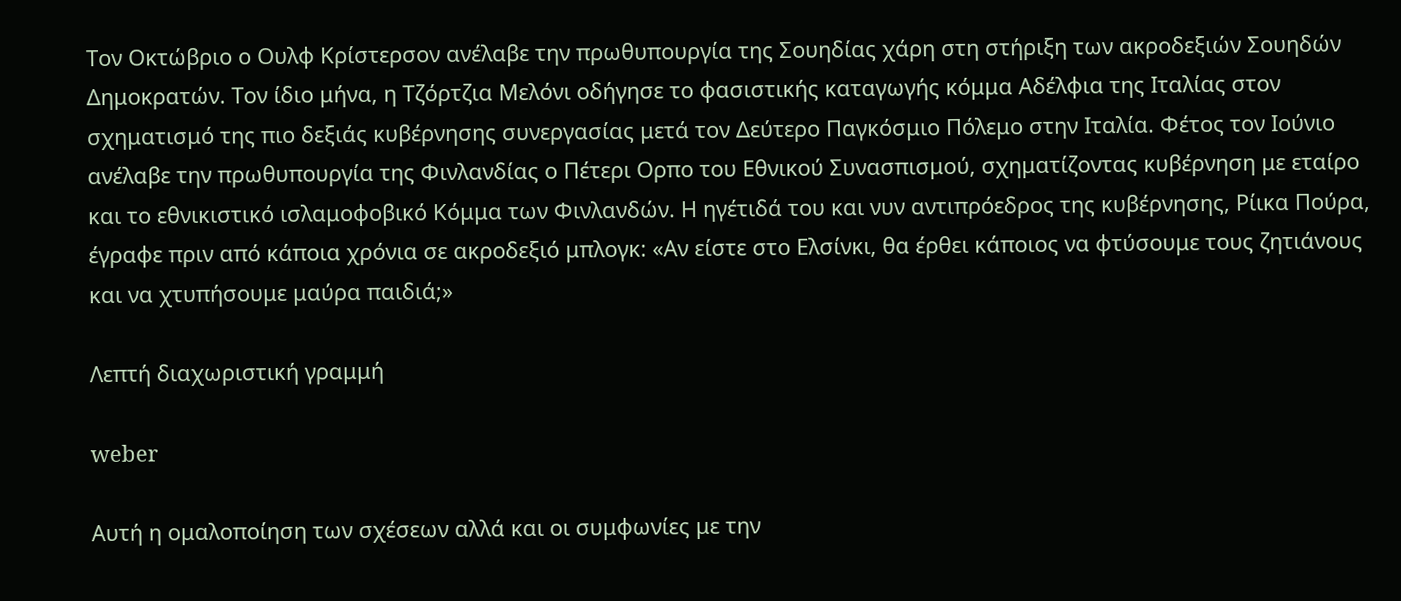Τον Οκτώβριο ο Ουλφ Κρίστερσον ανέλαβε την πρωθυπουργία της Σουηδίας χάρη στη στήριξη των ακροδεξιών Σουηδών Δημοκρατών. Τον ίδιο μήνα, η Τζόρτζια Μελόνι οδήγησε το φασιστικής καταγωγής κόμμα Αδέλφια της Ιταλίας στον σχηματισμό της πιο δεξιάς κυβέρνησης συνεργασίας μετά τον Δεύτερο Παγκόσμιο Πόλεμο στην Ιταλία. Φέτος τον Ιούνιο ανέλαβε την πρωθυπουργία της Φινλανδίας ο Πέτερι Ορπο του Εθνικού Συνασπισμού, σχηματίζοντας κυβέρνηση με εταίρο και το εθνικιστικό ισλαμοφοβικό Κόμμα των Φινλανδών. Η ηγέτιδά του και νυν αντιπρόεδρος της κυβέρνησης, Ρίικα Πούρα, έγραφε πριν από κάποια χρόνια σε ακροδεξιό μπλογκ: «Αν είστε στο Ελσίνκι, θα έρθει κάποιος να φτύσουμε τους ζητιάνους και να χτυπήσουμε μαύρα παιδιά;»

Λεπτή διαχωριστική γραμμή

weber

Αυτή η ομαλοποίηση των σχέσεων αλλά και οι συμφωνίες με την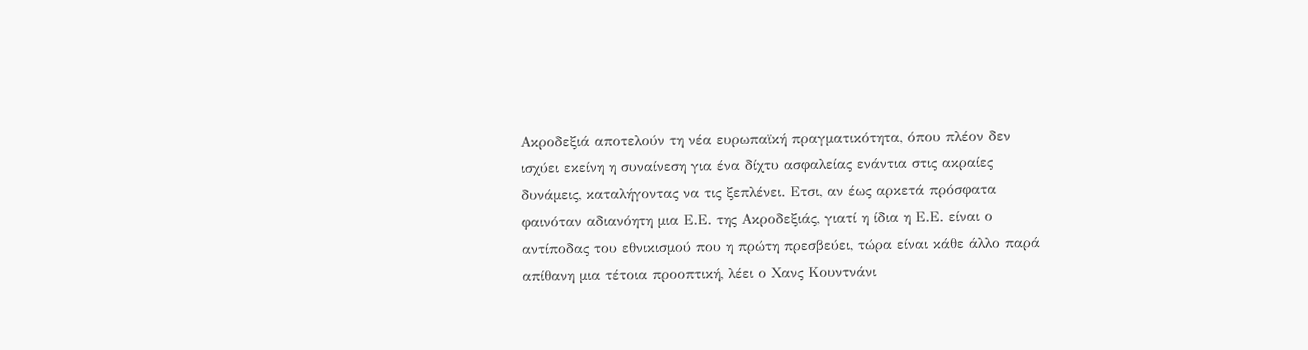Ακροδεξιά αποτελούν τη νέα ευρωπαϊκή πραγματικότητα, όπου πλέον δεν ισχύει εκείνη η συναίνεση για ένα δίχτυ ασφαλείας ενάντια στις ακραίες δυνάμεις, καταλήγοντας να τις ξεπλένει. Ετσι, αν έως αρκετά πρόσφατα φαινόταν αδιανόητη μια Ε.Ε. της Ακροδεξιάς, γιατί η ίδια η Ε.Ε. είναι ο αντίποδας του εθνικισμού που η πρώτη πρεσβεύει, τώρα είναι κάθε άλλο παρά απίθανη μια τέτοια προοπτική, λέει ο Χανς Κουντνάνι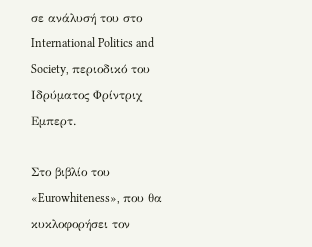σε ανάλυσή του στο International Politics and Society, περιοδικό του Ιδρύματος Φρίντριχ Εμπερτ.

Στο βιβλίο του «Eurowhiteness», που θα κυκλοφορήσει τον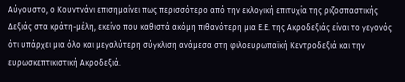Αύγουστο, ο Κουντνάνι επισημαίνει πως περισσότερο από την εκλογική επιτυχία της ριζοσπαστικής Δεξιάς στα κράτη-μέλη, εκείνο που καθιστά ακόμη πιθανότερη μια Ε.Ε. της Ακροδεξιάς είναι το γεγονός ότι υπάρχει μια όλο και μεγαλύτερη σύγκλιση ανάμεσα στη φιλοευρωπαϊκή Κεντροδεξιά και την ευρωσκεπτικιστική Ακροδεξιά.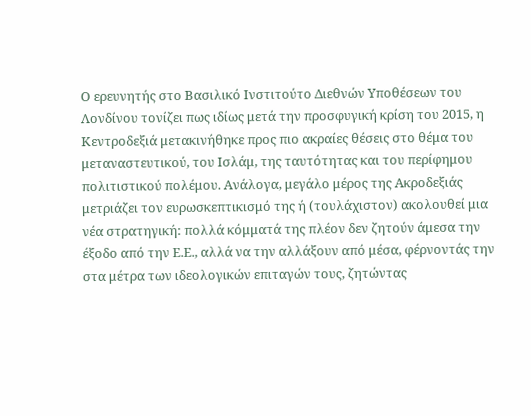Ο ερευνητής στο Βασιλικό Ινστιτούτο Διεθνών Υποθέσεων του Λονδίνου τονίζει πως ιδίως μετά την προσφυγική κρίση του 2015, η Κεντροδεξιά μετακινήθηκε προς πιο ακραίες θέσεις στο θέμα του μεταναστευτικού, του Ισλάμ, της ταυτότητας και του περίφημου πολιτιστικού πολέμου. Ανάλογα, μεγάλο μέρος της Ακροδεξιάς μετριάζει τον ευρωσκεπτικισμό της ή (τουλάχιστον) ακολουθεί μια νέα στρατηγική: πολλά κόμματά της πλέον δεν ζητούν άμεσα την έξοδο από την Ε.Ε., αλλά να την αλλάξουν από μέσα, φέρνοντάς την στα μέτρα των ιδεολογικών επιταγών τους, ζητώντας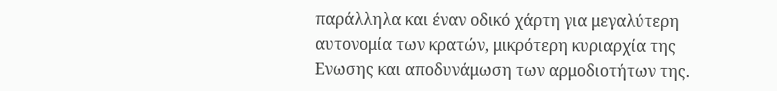παράλληλα και έναν οδικό χάρτη για μεγαλύτερη αυτονομία των κρατών, μικρότερη κυριαρχία της Ενωσης και αποδυνάμωση των αρμοδιοτήτων της.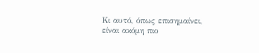Κι αυτό, όπως επισημαίνει, είναι ακόμη πιο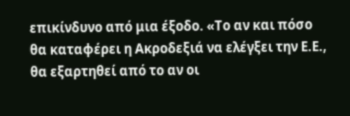επικίνδυνο από μια έξοδο. «Το αν και πόσο θα καταφέρει η Ακροδεξιά να ελέγξει την Ε.Ε., θα εξαρτηθεί από το αν οι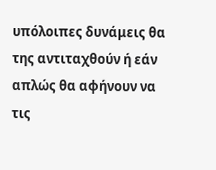υπόλοιπες δυνάμεις θα της αντιταχθούν ή εάν απλώς θα αφήνουν να τις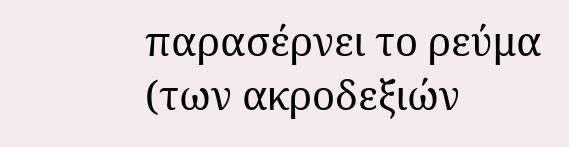παρασέρνει το ρεύμα (των ακροδεξιών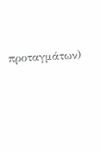προταγμάτων)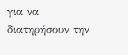για να διατηρήσουν την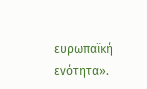ευρωπαϊκή ενότητα».